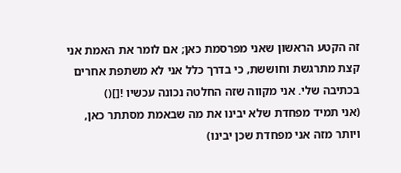זה הקטע הראשון שאני מפרסמת כאן; אם לומר את האמת אני קצת מתרגשת וחוששת, כי בדרך כלל אני לא משתפת אחרים בכתיבה שלי. אני מקווה שזה החלטה נכונה עכשיו ![]()
(אני תמיד מפחדת שלא יבינו את מה שבאמת מסתתר כאן, ויותר מזה אני מפחדת שכן יבינו)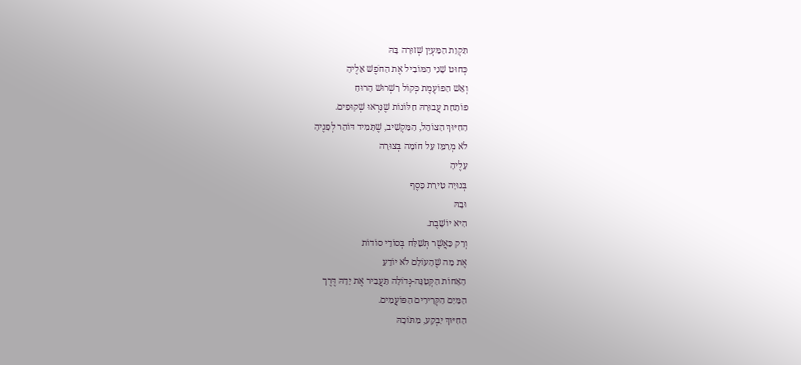תִּקְוַת הַמַּעְיָן שְׁזוּרָה בָּהּ
כְּחוּט שָׁנִי הַמּוֹבִיל אֶת הַחֹפֶשׁ אֵלֶיהָ
וְאֵשׁ הַפּוֹעֶמֶת כְּקוֹל רִשְׁרוּשׁ הָרוּחַ
פּוֹתַחַת עֲבוּרָהּ חַלּוֹנוֹת שֶׁנִּרְאוּ שְׁקוּפִים.
הַחִיּוּךְ הַצּוֹהֵל, הַמַּקְשִׁיב, שֶׁתָּמִיד דּוֹהֵר לְפָנֶיהָ
לֹא מְרַמֵּז עַל חוֹמָה בְּצוּרָה
עָלֶיהָ
בְּנוּיָה טִירַת כָּסֶף
וּבָהּ
הִיא יוֹשָׁבֶת.
וְרַק כַּאֲשֶׁר תְּשַׁלַּח בְּסוֹדֵי סוֹדוֹת
אֶת מַה שֶׁהָעוֹלָם לֹא יוֹדֵעַ
הָאָחוֹת הַקְּטַנָּה-גְּדוֹלָה תַּעֲבִיר אֶת יָדָהּ דֶּרֶך
הַמַּיִם הַקְּרִירִים הַפּוֹעֲמִים.
הַחִיּוּךְ יִבְקַע, מִתּוֹכָהּ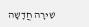שִׁירָה חֲדָשָׁה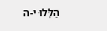הַלְּלוּ י-ה